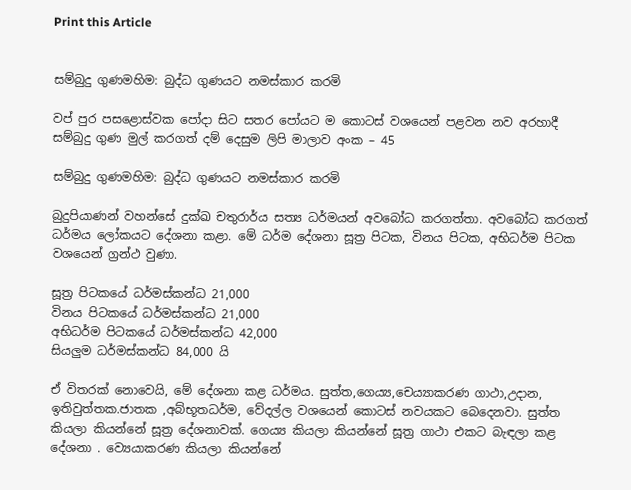Print this Article


සම්බුදු ගුණමහිම: බුද්ධ ගුණයට නමස්කාර කරමි

වප් පුර පසළොස්වක පෝදා සිට සතර පෝයට ම කොටස් වශයෙන් පළවන නව අරහාදී සම්බුදු ගුණ මුල් කරගත් දම් දෙසුම ලිපි මාලාව අංක – 45

සම්බුදු ගුණමහිම: බුද්ධ ගුණයට නමස්කාර කරමි

බුදුපියාණන් වහන්සේ දුක්ඛ චතුරාර්ය සත්‍ය ධර්මයන් අවබෝධ කරගත්තා. අවබෝධ කරගත් ධර්මය ලෝකයට දේශනා කළා. මේ ධර්ම දේශනා සූත්‍ර පිටක, විනය පිටක, අභිධර්ම පිටක වශයෙන් ග්‍රන්ථ වුණා.

සූත්‍ර පිටකයේ ධර්මස්කන්ධ 21,000
විනය පිටකයේ ධර්මස්කන්ධ 21,000
අභිධර්ම පිටකයේ ධර්මස්කන්ධ 42,000
සියලුම ධර්මස්කන්ධ 84,000 යි

ඒ විතරක් නොවෙයි, මේ දේශනා කළ ධර්මය. සුත්ත,ගෙය්‍ය,චෙය්‍යාකරණ ගාථා,උදාන, ඉතිවුත්තක.ජාතක ,අබ්භූතධර්ම, වේදල්ල වශයෙන් කොටස් නවයකට බෙදෙනවා. සුත්ත කියලා කියන්නේ සූත්‍ර දේශනාවක්. ගෙය්‍ය කියලා කියන්නේ සූත්‍ර ගාථා එකට බැඳලා කළ දේශනා . ව්‍යෙයාකරණ කියලා කියන්නේ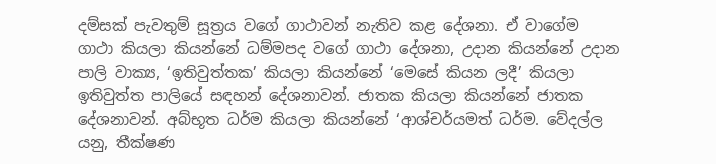දම්සක් පැවතුම් සූත්‍රය වගේ ගාථාවන් නැතිව කළ දේශනා. ඒ වාගේම ගාථා කියලා කියන්නේ ධම්මපද වගේ ගාථා දේශනා, උදාන කියන්නේ උදාන පාලි වාක්‍ය, ‘ඉතිවුත්තක’ කියලා කියන්නේ ‘මෙසේ කියන ලදී’ කියලා ඉතිවුත්ත පාලියේ සඳහන් දේශනාවන්. ජාතක කියලා කියන්නේ ජාතක දේශනාවන්. අබ්භූත ධර්ම කියලා කියන්නේ ‘ආශ්චර්යමත් ධර්ම. වේදල්ල යනු, තීක්ෂණ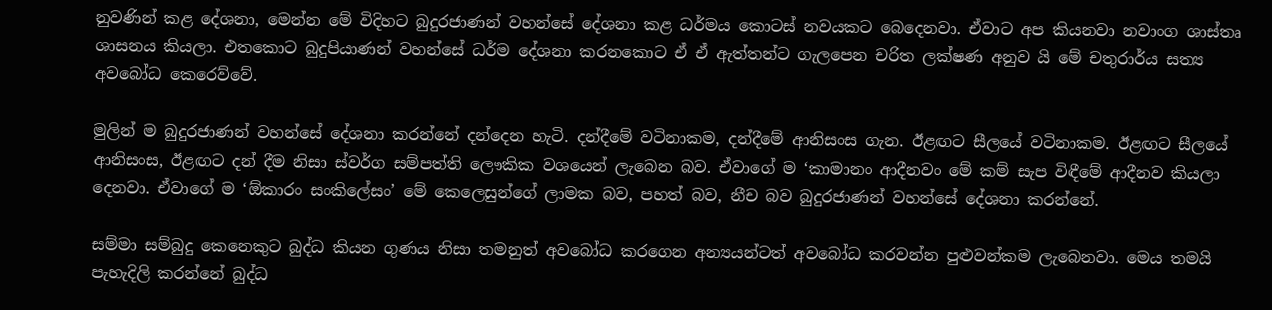නුවණින් කළ දේශනා, මෙන්න මේ විදිහට බුදුරජාණන් වහන්සේ දේශනා කළ ධර්මය කොටස් නවයකට බෙදෙනවා. ඒවාට අප කියනවා නවාංග ශාස්තෘ ශාසනය කියලා. එතකොට බුදුපියාණන් වහන්සේ ධර්ම දේශනා කරනකොට ඒ ඒ ඇත්තන්ට ගැලපෙන චරිත ලක්ෂණ අනුව යි මේ චතුරාර්ය සත්‍ය අවබෝධ කෙරෙව්වේ.

මුලින් ම බුදුරජාණන් වහන්සේ දේශනා කරන්නේ දන්දෙන හැටි. දන්දීමේ වටිනාකම, දන්දීමේ ආනිසංස ගැන. ඊළඟට සීලයේ වටිනාකම. ඊළඟට සීලයේ ආනිසංස, ඊළඟට දන් දීම නිසා ස්වර්ග සම්පත්ති ලෞකික වශයෙන් ලැබෙන බව. ඒවාගේ ම ‘කාමානං ආදීනවං මේ කම් සැප විඳීමේ ආදීනව කියලා දෙනවා. ඒවාගේ ම ‘ඕකාරං සංකිලේසං’ මේ කෙලෙසුන්ගේ ලාමක බව, පහත් බව, නීච බව බුදුරජාණන් වහන්සේ දේශනා කරන්නේ.

සම්මා සම්බුදු කෙනෙකුට බුද්ධ කියන ගුණය නිසා තමනුත් අවබෝධ කරගෙන අන්‍යයන්ටත් අවබෝධ කරවන්න පුළුවන්කම ලැබෙනවා. මෙය තමයි පැහැදිලි කරන්නේ බුද්ධ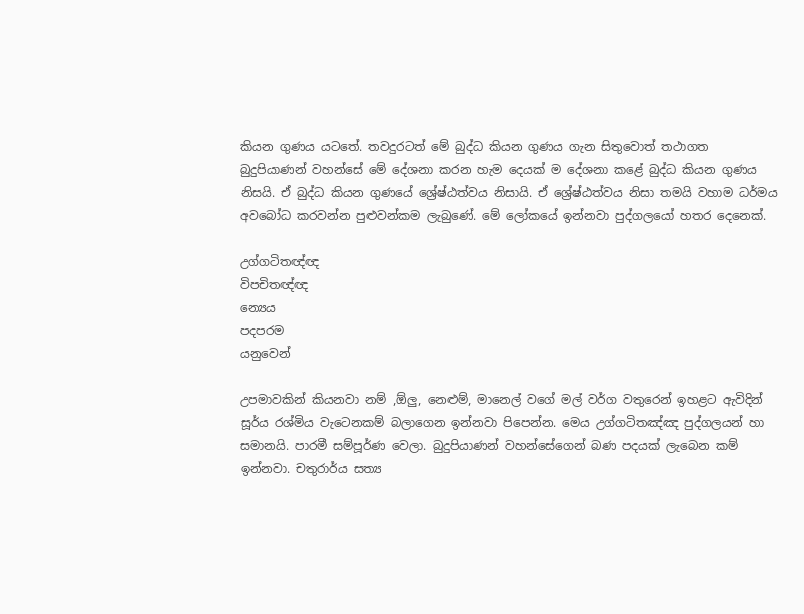කියන ගුණය යටතේ. තවදුරටත් මේ බුද්ධ කියන ගුණය ගැන සිතුවොත් තථාගත බුදුපියාණන් වහන්සේ මේ දේශනා කරන හැම දෙයක් ම දේශනා කළේ බුද්ධ කියන ගුණය නිසයි. ඒ බුද්ධ කියන ගුණයේ ශ්‍රේෂ්ඨත්වය නිසායි. ඒ ශ්‍රේෂ්ඨත්වය නිසා තමයි වහාම ධර්මය අවබෝධ කරවන්න පුළුවන්කම ලැබුණේ. මේ ලෝකයේ ඉන්නවා පුද්ගලයෝ හතර දෙනෙක්.

උග්ගටිතඥ්ඥ
විපචිතඥ්ඥ
න්‍යෙය
පදපරම
යනුවෙන්

උපමාවකින් කියනවා නම් ,ඕලු, නෙළුම්, මානෙල් වගේ මල් වර්ග වතුරෙන් ඉහළට ඇවිදින් සූර්ය රශ්මිය වැටෙනකම් බලාගෙන ඉන්නවා පිපෙන්න. මෙය උග්ගටිතඤ්ඤ පුද්ගලයන් හා සමානයි. පාරමී සම්පූර්ණ වෙලා. බුදුපියාණන් වහන්සේගෙන් බණ පදයක් ලැබෙන කම් ඉන්නවා. චතුරාර්ය සත්‍ය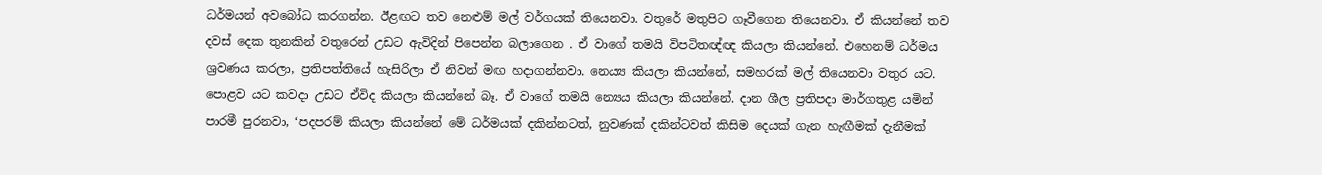ධර්මයන් අවබෝධ කරගන්න. ඊළඟට තව නෙළුම් මල් වර්ගයක් තියෙනවා. වතුරේ මතුපිට ගෑවීගෙන තියෙනවා. ඒ කියන්නේ තව දවස් දෙක තුනකින් වතුරෙන් උඩට ඇවිදින් පිපෙන්න බලාගෙන . ඒ වාගේ තමයි විපටිතඥ්ඥ කියලා කියන්නේ. එහෙනම් ධර්මය ශ්‍රවණය කරලා, ප්‍රතිපත්තියේ හැසිරිලා ඒ නිවන් මඟ හදාගන්නවා. නෙය්‍ය කියලා කියන්නේ, සමහරක් මල් තියෙනවා වතුර යට. පොළව යට කවදා උඩට ඒවිද කියලා කියන්නේ බෑ. ඒ වාගේ තමයි න්‍යෙය කියලා කියන්නේ. දාන ශීල ප්‍රතිපදා මාර්ගතුළ යමින් පාරමී පුරනවා, ‘පදපරම් කියලා කියන්නේ මේ ධර්මයක් දකින්නටත්, නුවණක් දකින්ටවත් කිසිම දෙයක් ගැන හැඟීමක් දැනීමක්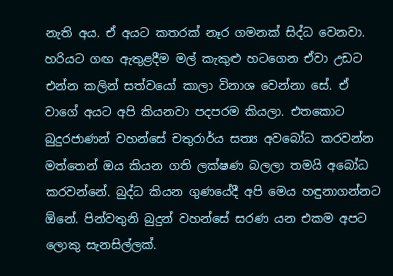නැති අය. ඒ අයට කතරක් නෑර ගමනක් සිද්ධ වෙනවා. හරියට ගඟ ඇතුළදීම මල් කැකුළු හටගෙන ඒවා උඩට එන්න කලින් සත්වයෝ කාලා විනාශ වෙන්නා සේ. ඒ වාගේ අයට අපි කියනවා පදපරම කියලා. එතකොට බුදුරජාණන් වහන්සේ චතුරාර්ය සත්‍ය අවබෝධ කරවන්න මත්තෙන් ඔය කියන ගති ලක්ෂණ බලලා තමයි අබෝධ කරවන්නේ. බුද්ධ කියන ගුණයේදී අපි මෙය හඳුනාගන්නට ඕනේ. පින්වතුනි බුදුන් වහන්සේ සරණ යන එකම අපට ලොකු සැනසිල්ලක්.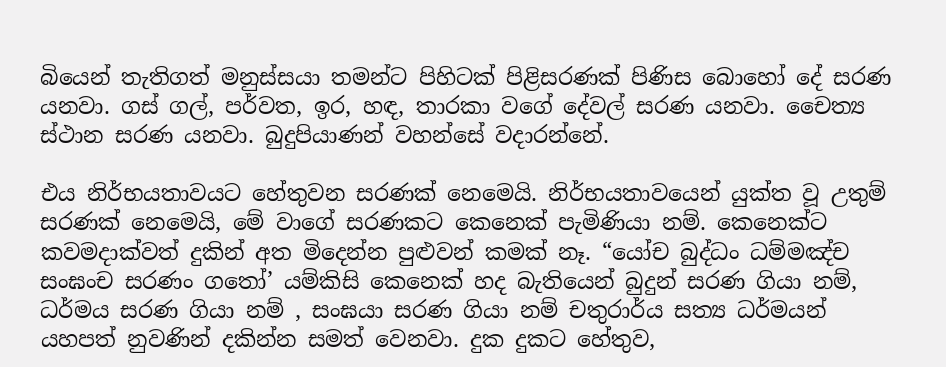බියෙන් තැතිගත් මනුස්සයා තමන්ට පිහිටක් පිළිසරණක් පිණිස බොහෝ දේ සරණ යනවා. ගස් ගල්, පර්වත, ඉර, හඳ, තාරකා වගේ දේවල් සරණ යනවා. චෛත්‍ය ස්ථාන සරණ යනවා. බුදුපියාණන් වහන්සේ වදාරන්නේ.

එය නිර්භයතාවයට හේතුවන සරණක් නෙමෙයි. නිර්භයතාවයෙන් යුක්ත වූ උතුම් සරණක් නෙමෙයි, මේ වාගේ සරණකට කෙනෙක් පැමිණියා නම්. කෙනෙක්ට කවමදාක්වත් දුකින් අත මිදෙන්න පුළුවන් කමක් නෑ. “යෝච බුද්ධං ධම්මඤ්ච සංඝංච සරණං ගතෝ’ යම්කිසි කෙනෙක් හද බැතියෙන් බුදුන් සරණ ගියා නම්, ධර්මය සරණ ගියා නම් , සංඝයා සරණ ගියා නම් චතුරාර්ය සත්‍ය ධර්මයන් යහපත් නුවණින් දකින්න සමත් වෙනවා. දුක දුකට හේතුව,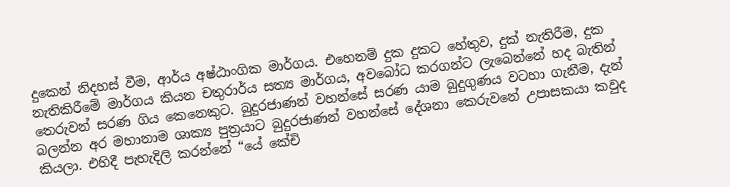දුකෙන් නිදහස් වීම, ආර්ය අෂ්ඨාංගික මාර්ගය. එහෙනම් දුක දුකට හේතුව, දුක් නැතිරීම, දුක නැතිකිරීමේ මාර්ගය කියන චතුරාර්ය සත්‍ය මාර්ගය, අවබෝධ කරගන්ට ලැබෙන්නේ හද බැතින් තෙරුවන් සරණ ගිය කෙනෙකුට. බුදුරජාණන් වහන්සේ සරණ යාම බුදුගුණය වටහා ගැනීම, දැන් බලන්න අර මහානාම ශාක්‍ය පුත්‍රයාට බුදුරජාණන් වහන්සේ දේශනා කෙරුවනේ උපාසකයා කවුද කියලා. එහිදී පැහැදිලි කරන්නේ “යේ කේචි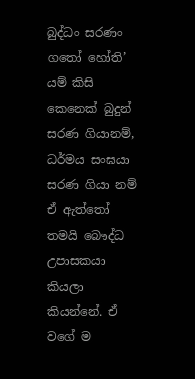බුද්ධං සරණං ගතෝ හෝති’ යම් කිසි කෙනෙක් බුදුන් සරණ ගියානම්, ධර්මය සංඝයා සරණ ගියා නම් ඒ ඇත්තෝ තමයි බෞද්ධ උපාසකයා කියලා කියන්නේ. ඒ වගේ ම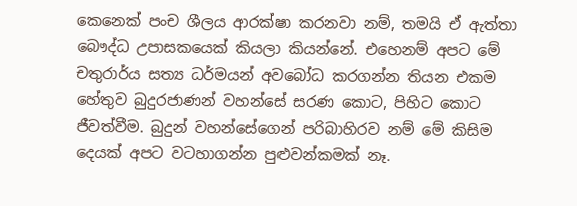කෙනෙක් පංච ශීලය ආරක්ෂා කරනවා නම්, තමයි ඒ ඇත්තා බෞද්ධ උපාසකයෙක් කියලා කියන්නේ. එහෙනම් අපට මේ චතුරාර්ය සත්‍ය ධර්මයන් අවබෝධ කරගන්න තියන එකම හේතුව බුදුරජාණන් වහන්සේ සරණ කොට, පිහිට කොට ජීවත්වීම. බුදුන් වහන්සේගෙන් පරිබාහිරව නම් මේ කිසිම දෙයක් අපට වටහාගන්න පුළුවන්කමක් නෑ.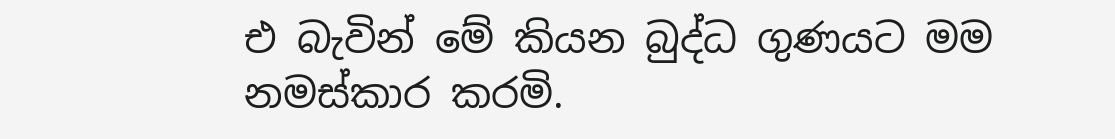එ බැවින් මේ කියන බුද්ධ ගුණයට මම නමස්කාර කරමි.